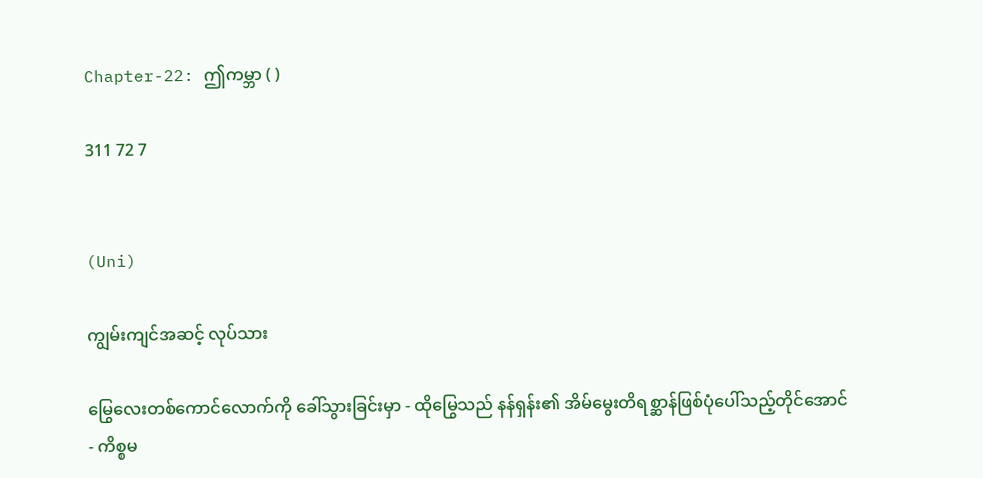Chapter-22: ဤကမ္ဘာ ( )

311 72 7


(Uni)

ကျွမ်းကျင်အဆင့် လုပ်သား

မြွေလေးတစ်ကောင်လောက်ကို ခေါ်သွားခြင်းမှာ - ထိုမြွေသည် နန်ရှန်း၏ အိမ်မွေးတိရစ္ဆာန်ဖြစ်ပုံပေါ်သည့်တိုင်အောင် - ကိစ္စမ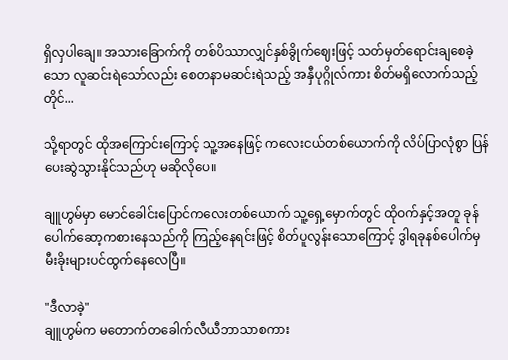ရှိလှပါချေ။ အသားခြောက်ကို တစ်ပိဿာလျှင်နှစ်ခွိုက်ဈေးဖြင့် သတ်မှတ်ရောင်းချစေခဲ့သော လူဆင်းရဲသော်လည်း စေတနာမဆင်းရဲသည့် အနှီပုဂ္ဂိုလ်ကား စိတ်မရှိလောက်သည့်တိုင်...

သို့ရာတွင် ထိုအကြောင်းကြောင့် သူ့အနေဖြင့် ကလေးငယ်တစ်ယောက်ကို လိပ်ပြာလုံစွာ ပြန်ပေးဆွဲသွားနိုင်သည်ဟု မဆိုလိုပေ။

ချူဟွမ်မှာ မောင်ခေါင်းပြောင်ကလေးတစ်ယောက် သူ့ရှေ့မှောက်တွင် ထိုဝက်နှင့်အတူ ခုန်ပေါက်ဆော့ကစားနေသည်ကို ကြည့်နေရင်းဖြင့် စိတ်ပူလွန်းသောကြောင့် ဒွါရခုနစ်ပေါက်မှ မီးခိုးများပင်ထွက်နေလေပြီ။

"ဒီလာခဲ့"
ချူဟွမ်က မတောက်တခေါက်လီယီဘာသာစကား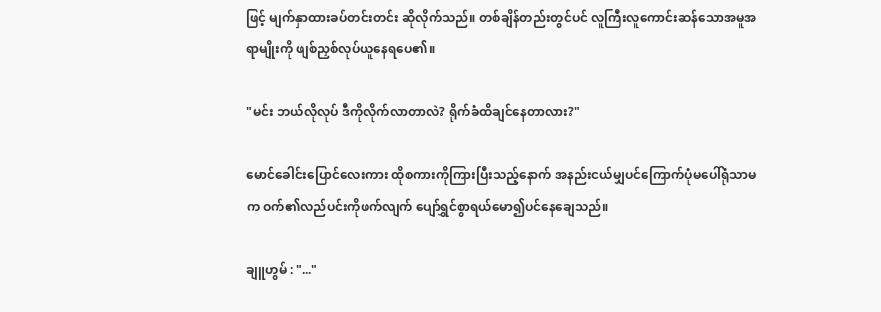ဖြင့် မျက်နှာထားခပ်တင်းတင်း ဆိုလိုက်သည်။ တစ်ချိန်တည်းတွင်ပင် လူကြီးလူကောင်းဆန်သောအမူအရာမျိုးကို ဖျစ်ညှစ်လုပ်ယူနေရပေ၏။

"မင်း ဘယ်လိုလုပ် ဒီကိုလိုက်လာတာလဲ? ရိုက်ခံထိချင်နေတာလား?"

မောင်ခေါင်းပြောင်လေးကား ထိုစကားကိုကြားပြီးသည့်နောက် အနည်းငယ်မျှပင်ကြောက်ပုံမပေါ်ရုံသာမက ဝက်၏လည်ပင်းကိုဖက်လျက် ပျော်ရွှင်စွာရယ်မော၍ပင်နေချေသည်။

ချူဟွမ် : "..."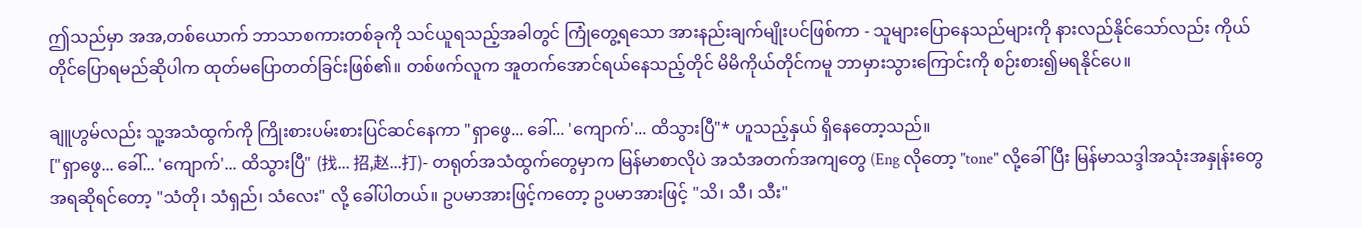ဤသည်မှာ အအ,တစ်ယောက် ဘာသာစကားတစ်ခုကို သင်ယူရသည့်အခါတွင် ကြုံတွေ့ရသော အားနည်းချက်မျိုးပင်ဖြစ်ကာ - သူများပြောနေသည်များကို နားလည်နိုင်သော်လည်း ကိုယ်တိုင်ပြောရမည်ဆိုပါက ထုတ်မပြောတတ်ခြင်းဖြစ်၏။ တစ်ဖက်လူက အူတက်အောင်ရယ်နေသည့်တိုင် မိမိကိုယ်တိုင်ကမူ ဘာမှားသွားကြောင်းကို စဉ်းစား၍မရနိုင်ပေ။

ချူဟွမ်လည်း သူ့အသံထွက်ကို ကြိုးစားပမ်းစားပြင်ဆင်နေကာ "ရှာဖွေ... ခေါ်... 'ကျောက်'... ထိသွားပြီ"* ဟူသည့်နှယ် ရှိနေတော့သည်။
["ရှာဖွေ... ခေါ်... 'ကျောက်'... ထိသွားပြီ" (找... 招,赵...打)- တရုတ်အသံထွက်တွေမှာက မြန်မာစာလိုပဲ အသံအတက်အကျတွေ (Eng လိုတော့ "tone" လို့ခေါ်ပြီး မြန်မာသဒ္ဒါအသုံးအနှုန်းတွေအရဆိုရင်တော့ "သံတို၊ သံရှည်၊ သံလေး" လို့ ခေါ်ပါတယ်။ ဥပမာအားဖြင့်ကတော့ ဥပမာအားဖြင့် "သိ၊ သီ၊ သီး"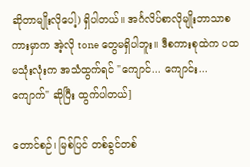ဆိုတာမျိုးလိုပေါ့) ရှိပါတယ်။ အင်္ဂလိပ်စာလိုမျိုးဘာသာစကားမှာက အဲ့လို tone တွေမရှိပါဘူး။ ဒီစကားစုထဲက ပထမသုံးလုံးက အသံထွက်ရင် "ကျောင်... ကျောင်း... ကျောက်" ဆိုပြီး ထွက်ပါတယ်]

တောင်စဉ်၊ မြစ်ပြင် တစ်ခွင်တစ်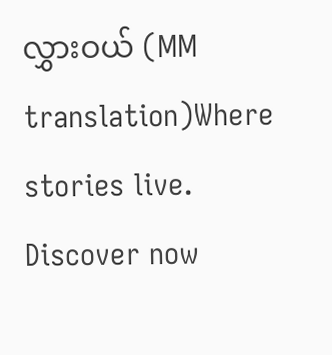လွှားဝယ် (MM translation)Where stories live. Discover now